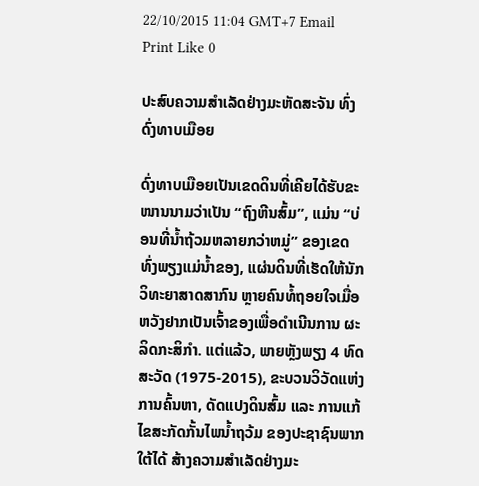22/10/2015 11:04 GMT+7 Email Print Like 0

ປະສົບຄວາມສຳເລັດຢ່າງມະຫັດສະຈັນ ທົ່ງດົ່ງທາບເມືອຍ

ດົ່ງທາບເມືອຍເປັນເຂດດິນທີ່ເຄີຍໄດ້ຮັບຂະໜານນາມວ່າເປັນ “ຖົງຫີນສົ້ມ”, ແມ່ນ “ບ່ອນທີ່ນ້ຳຖ້ວມຫລາຍກວ່າຫມູ່” ຂອງເຂດ ທົ່ງພຽງແມ່ນ້ຳຂອງ, ແຜ່ນດິນທີ່ເຮັດໃຫ້ນັກວິທະຍາສາດສາກົນ ຫຼາຍຄົນທໍ້ຖອຍໃຈເມື່ອຫວັງຢາກເປັນເຈົ້າຂອງເພື່ອດຳເນີນການ ຜະລິດກະສິກຳ. ແຕ່ແລ້ວ, ພາຍຫຼັງພຽງ 4 ທົດສະວັດ (1975-2015), ຂະບວນວິວັດແຫ່ງການຄົ້ນຫາ, ດັດແປງດິນສົ້ມ ແລະ ການແກ້ໄຂສະກັດກັ້ນໄພນ້ຳຖວ້ມ ຂອງປະຊາຊົນພາກໃຕ້ໄດ້ ສ້າງຄວາມສຳເລັດຢ່າງມະ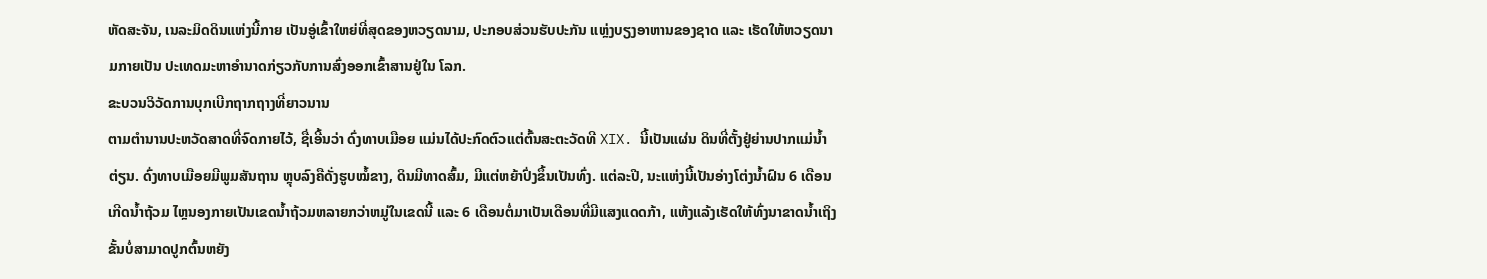ຫັດສະຈັນ, ເນລະມິດດິນແຫ່ງນີ້ກາຍ ເປັນອູ່ເຂົ້າໃຫຍ່ທີ່ສຸດຂອງຫວຽດນາມ, ປະກອບສ່ວນຮັບປະກັນ ແຫຼ່ງບຽງອາຫານຂອງຊາດ ແລະ ເຮັດໃຫ້ຫວຽດນາມກາຍເປັນ ປະເທດມະຫາອຳນາດກ່ຽວກັບການສົ່ງອອກເຂົ້າສານຢູ່ໃນ ໂລກ.
ຂະບວນວິວັດການບຸກເບີກຖາກຖາງທີ່ຍາວນານ
ຕາມຕຳນານປະຫວັດສາດທີ່ຈົດກາຍໄວ້, ຊື່ເອີ້ນວ່າ ດົ່ງທາບເມືອຍ ແມ່ນໄດ້ປະກົດຕົວແຕ່ຕົ້ນສະຕະວັດທີ XIX. ນີ້ເປັນແຜ່ນ ດິນທີ່ຕັ້ງຢູ່ຍ່ານປາກແມ່ນ້ຳຕ່ຽນ. ດົ່ງທາບເມືອຍມີພູມສັນຖານ ຫຼຸບລົງຄືດັ່ງຮູບໝໍ້ຂາງ, ດິນມີທາດສົ້ມ, ມີແຕ່ຫຍ້າປົ່ງຂຶ້ນເປັນທົ່ງ. ແຕ່ລະປີ, ນະແຫ່ງນີ້ເປັນອ່າງໂຕ່ງນ້ຳຝົນ 6 ເດືອນເກີດນ້ຳຖ້ວມ ໄຫຼນອງກາຍເປັນເຂດນ້ຳຖ້ວມຫລາຍກວ່າຫມູ່ໃນເຂດນີ້ ແລະ 6 ເດືອນຕໍ່ມາເປັນເດືອນທີ່ມີແສງແດດກ້າ, ແຫ້ງແລ້ງເຮັດໃຫ້ທົ່ງນາຂາດນ້ຳເຖິງຂັ້ນບໍ່ສາມາດປູກຕົ້ນຫຍັງ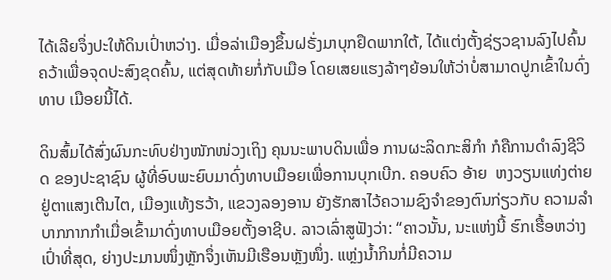ໄດ້ເລີຍຈຶ່ງປະໃຫ້ດິນເປົ່າຫວ່າງ. ເມື່ອລ່າເມືອງຂຶ້ນຝຣັ່ງມາບຸກຢຶດພາກໃຕ້, ໄດ້ແຕ່ງຕັ້ງຊ່ຽວຊານລົງໄປຄົ້ນຄວ້າເພື່ອຈຸດປະສົງຂຸດຄົ້ນ, ແຕ່ສຸດທ້າຍກໍ່ກັບເມືອ ໂດຍເສຍແຮງລ້າໆຍ້ອນໃຫ້ວ່າບໍ່ສາມາດປູກເຂົ້າໃນດົ່ງທາບ ເມືອຍນີ້ໄດ້.

ດິນສົ້ມໄດ້ສົ່ງຜົນກະທົບຢ່າງໜັກໜ່ວງເຖິງ ຄຸນນະພາບດິນເພື່ອ ການຜະລິດກະສິກຳ ກໍຄືການດຳລົງຊີວິດ ຂອງປະຊາຊົນ ຜູ້ທີ່ອົບພະຍົບມາດົ່ງທາບເມືອຍເພື່ອການບຸກເບີກ. ຄອບຄົວ ອ້າຍ  ຫງວຽນແທ່ງຕ່າຍ ຢູ່ຕາແສງເຕີນໄຕ, ເມືອງແທ້ງຮວ້າ, ແຂວງລອງອານ ຍັງຮັກສາໄວ້ຄວາມຊົງຈຳຂອງຕົນກ່ຽວກັບ ຄວາມລຳບາກກາກກຳເມື່ອເຂົ້າມາດົ່ງທາບເມືອຍຕັ້ງອາຊີບ. ລາວເລົ່າສູຟັງວ່າ: “ຄາວນັ້ນ, ນະແຫ່ງນີ້ ຮົກເຮື້ອຫວ່າງເປົ່າທີ່ສຸດ, ຍ່າງປະມານໜຶ່ງຫຼັກຈຶ່ງເຫັນມີເຮືອນຫຼັງໜຶ່ງ. ແຫຼ່ງນ້ຳກິນກໍ່ມີຄວາມ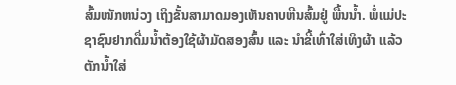ສົ້ມໜັກຫນ່ວງ ເຖິງຂັ້ນສາມາດມອງເຫັນຄາບຫີນສົ້ມຢູ່ ພື້ນນ້ຳ. ພໍ່ແມ່ປະຊາຊົນຢາກດື່ມນ້ຳຕ້ອງໃຊ້ຜ້າມັດສອງສົ້ນ ແລະ ນຳຂີ້ເທົ່າໃສ່ເທິງຜ້າ ແລ້ວຕັກນ້ຳໃສ່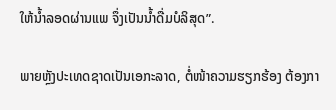ໃຫ້ນ້ຳລອດຜ່ານແພ ຈຶ່ງເປັນນ້ຳດື່ມບໍລິສຸດ”.

ພາຍຫຼັງປະເທດຊາດເປັນເອກະລາດ, ຕໍ່ໜ້າຄວາມຮຽກຮ້ອງ ຕ້ອງກາ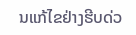ນແກ້ໄຂຢ່າງຮີບດ່ວ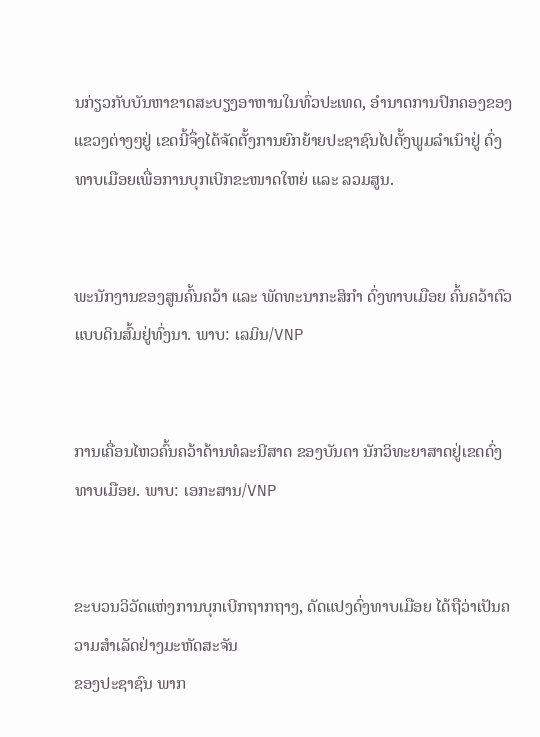ນກ່ຽວກັບບັນຫາຂາດສະບຽງອາຫານໃນທົ່ວປະເທດ, ອຳນາດການປົກຄອງຂອງແຂວງຕ່າງໆຢູ່ ເຂດນີ້ຈຶ່ງໄດ້ຈັດຕັ້ງການຍົກຍ້າຍປະຊາຊົນໄປຕັ້ງພູມລຳເນົາຢູ່ ດົ່ງທາບເມືອຍເພື່ອການບຸກເບີກຂະໜາດໃຫຍ່ ແລະ ລວມສູນ.


ພະນັກງານຂອງສູນຄົ້ນຄວ້າ ແລະ ພັດທະນາກະສິກຳ ດົ່ງທາບເມືອຍ ຄົ້ນຄວ້າຕົວແບບດິນສົ້ມຢູ່ທົ່ງນາ. ພາບ: ເລມິນ/VNP


ການເຄື່ອນໄຫວຄົ້ນຄວ້າດ້ານທໍລະນີສາດ ຂອງບັນດາ ນັກວິທະຍາສາດຢູ່ເຂດດົ່ງທາບເມືອຍ. ພາບ: ເອກະສານ/VNP


ຂະບວນວິວັດແຫ່ງການບຸກເບີກຖາກຖາງ, ດັດແປງດົ່ງທາບເມືອຍ ໄດ້ຖືວ່າເປັນຄວາມສຳເລັດຢ່າງມະຫັດສະຈັນ
ຂອງປະຊາຊົນ ພາກ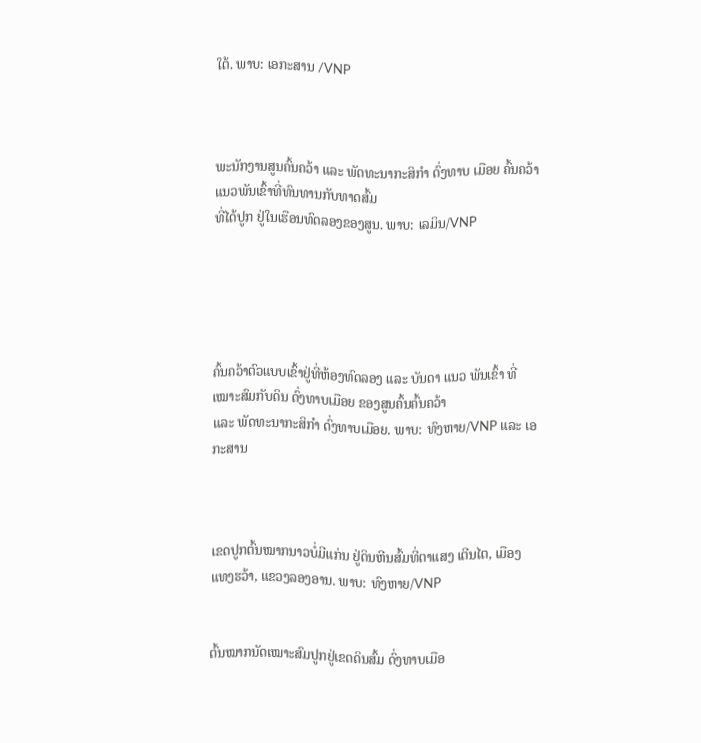ໃຕ້. ພາບ: ເອກະສານ /VNP



ພະນັກງານສູນຄົ້ນຄວ້າ ແລະ ພັດທະນາກະສິກຳ ດົ່ງທາບ ເມືອຍ ຄົ້ນຄວ້າແນວພັນເຂົ້າທີ່ທົນທານກັບທາດສົ້ມ
ທີ່ໄດ້ປູກ ຢູ່ໃນເຮືອນທົດລອງຂອງສູນ. ພາບ: ເລມິນ/VNP





ຄົ້ນຄວ້າຕົວແບບເຂົ້າຢູ່ທີ່ຫ້ອງທົດລອງ ແລະ ບັນດາ ແນວ ພັນເຂົ້າ ທີ່ເໝາະສົມກັບດິນ ດົ່ງທາບເມືອຍ ຂອງສູນຄົ້ນຄົ້ນຄວ້າ
ແລະ ພັດທະນາກະສິກຳ ດົ່ງທາບເມືອຍ. ພາບ: ທົງຫາຍ/VNP ແລະ ເອກະສານ



ເຂດປູກຕົ້ນໝາກນາວບໍ່ມີແກ່ນ ຢູ່ດິນຫີນສົ້ມທີ່ຕາແສງ ເຕີນໄຕ, ເມືອງແທງຮວ້າ, ແຂວງລອງອານ. ພາບ: ທົງຫາຍ/VNP


ຕົ້ນໝາກນັດເໝາະສົມປູກຢູ່ເຂດດິນສົ້ມ ດົ່ງທາບເມືອ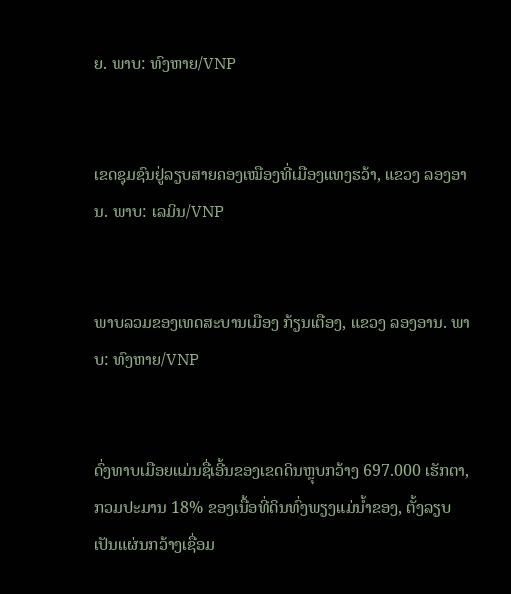ຍ. ພາບ: ທົງຫາຍ/VNP


ເຂດຊຸມຊົນຢູ່ລຽບສາຍຄອງເໝືອງທີ່ເມືອງແທງຮວ້າ, ແຂວງ ລອງອານ. ພາບ: ເລມິນ/VNP


ພາບລວມຂອງເທດສະບານເມືອງ ກ້ຽນເຕືອງ, ແຂວງ ລອງອານ. ພາບ: ທົງຫາຍ/VNP


ດົ່ງທາບເມືອຍແມ່ນຊື່ເອີ້ນຂອງເຂດດິນຫຼຸບກວ້າງ 697.000 ເຮັກຕາ, ກວມປະມານ 18% ຂອງເນື້ອທີ່ດິນທົ່ງພຽງແມ່ນ້ຳຂອງ, ຕັ້ງລຽບເປັນແຜ່ນກວ້າງເຊື່ອມ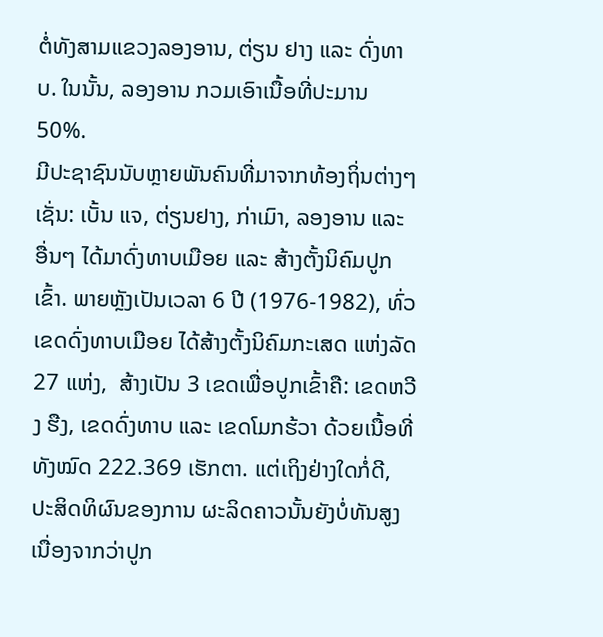ຕໍ່ທັງສາມແຂວງລອງອານ, ຕ່ຽນ ຢາງ ແລະ ດົ່ງທາບ. ໃນນັ້ນ, ລອງອານ ກວມເອົາເນື້ອທີ່ປະມານ 50%.
ມີປະຊາຊົນນັບຫຼາຍພັນຄົນທີ່ມາຈາກທ້ອງຖິ່ນຕ່າງໆເຊັ່ນ: ເບັ້ນ ແຈ, ຕ່ຽນຢາງ, ກ່າເມົາ, ລອງອານ ແລະ ອື່ນໆ ໄດ້ມາດົ່ງທາບເມືອຍ ແລະ ສ້າງຕັ້ງນິຄົມປູກເຂົ້າ. ພາຍຫຼັງເປັນເວລາ 6 ປີ (1976-1982), ທົ່ວເຂດດົ່ງທາບເມືອຍ ໄດ້ສ້າງຕັ້ງນິຄົມກະເສດ ແຫ່ງລັດ 27 ແຫ່ງ,  ສ້າງເປັນ 3 ເຂດເພື່ອປູກເຂົ້າຄື: ເຂດຫວີງ ຮືງ, ເຂດດົ່ງທາບ ແລະ ເຂດໂມກຮ້ວາ ດ້ວຍເນື້ອທີ່ທັງໝົດ 222.369 ເຮັກຕາ. ແຕ່ເຖິງຢ່າງໃດກໍ່ດີ, ປະສິດທິຜົນຂອງການ ຜະລິດຄາວນັ້ນຍັງບໍ່ທັນສູງເນື່ອງຈາກວ່າປູກ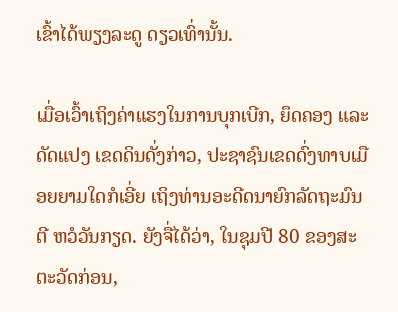ເຂົ້າໄດ້ພຽງລະດູ ດຽວເທົ່ານັ້ນ.

ເມື່ອເວົ້າເຖິງຄ່າແຮງໃນການບຸກເບີກ, ຍຶດຄອງ ແລະ ດັດແປງ ເຂດດິນດັ່ງກ່າວ, ປະຊາຊົນເຂດດົ່ງທາບເມືອຍຍາມໃດກໍເອີ່ຍ ເຖິງທ່ານອະດີດນາຍົກລັດຖະມົນຕີ ຫວໍວັນກຽດ. ຍັງຈື່ໄດ້ວ່າ, ໃນຊຸມປີ 80 ຂອງສະຕະວັດກ່ອນ,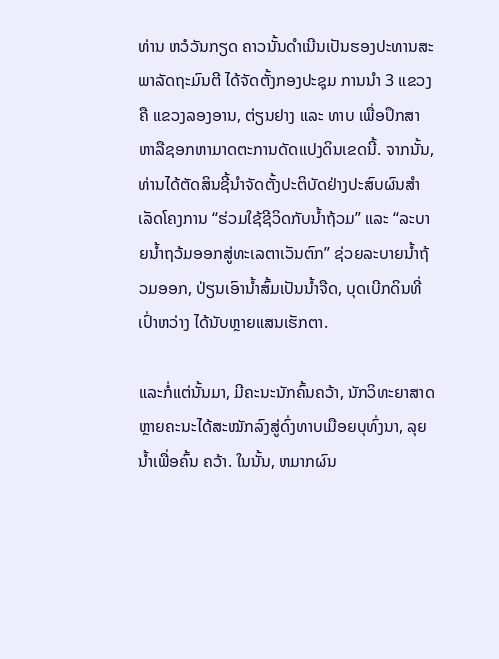ທ່ານ ຫວໍວັນກຽດ ຄາວນັ້ນດຳເນີນເປັນຮອງປະທານສະພາລັດຖະມົນຕີ ໄດ້ຈັດຕັ້ງກອງປະຊຸມ ການນຳ 3 ແຂວງຄື ແຂວງລອງອານ, ຕ່ຽນຢາງ ແລະ ທາບ ເພື່ອປຶກສາຫາລືຊອກຫາມາດຕະການດັດແປງດິນເຂດນີ້. ຈາກນັ້ນ, ທ່ານໄດ້ຕັດສິນຊີ້ນຳຈັດຕັ້ງປະຕິບັດຢ່າງປະສົບຜົນສຳ ເລັດໂຄງການ “ຮ່ວມໃຊ້ຊີວິດກັບນ້ຳຖ້ວມ” ແລະ “ລະບາຍນ້ຳຖວ້ມອອກສູ່ທະເລຕາເວັນຕົກ” ຊ່ວຍລະບາຍນ້ຳຖ້ວມອອກ, ປ່ຽນເອົານ້ຳສົ້ມເປັນນ້ຳຈືດ, ບຸດເບີກດິນທີ່ເປົ່າຫວ່າງ ໄດ້ນັບຫຼາຍແສນເຮັກຕາ.

ແລະກໍ່ແຕ່ນັ້ນມາ, ມີຄະນະນັກຄົ້ນຄວ້າ, ນັກວິທະຍາສາດ ຫຼາຍຄະນະໄດ້ສະໝັກລົງສູ່ດົ່ງທາບເມືອຍບຸທົ່ງນາ, ລຸຍນ້ຳເພື່ອຄົ້ນ ຄວ້າ. ໃນນັ້ນ, ຫມາກຜົນ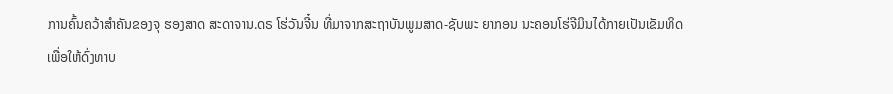ການຄົ້ນຄວ້າສຳຄັນຂອງຈຸ ຮອງສາດ ສະດາຈານ.ດຣ ໂຮ່ວັນຈີ໋ນ ທີ່ມາຈາກສະຖາບັນພູມສາດ-ຊັບພະ ຍາກອນ ນະຄອນໂຮ່ຈີມິນໄດ້ກາຍເປັນເຂັມທິດເພື່ອໃຫ້ດົ່ງທາບ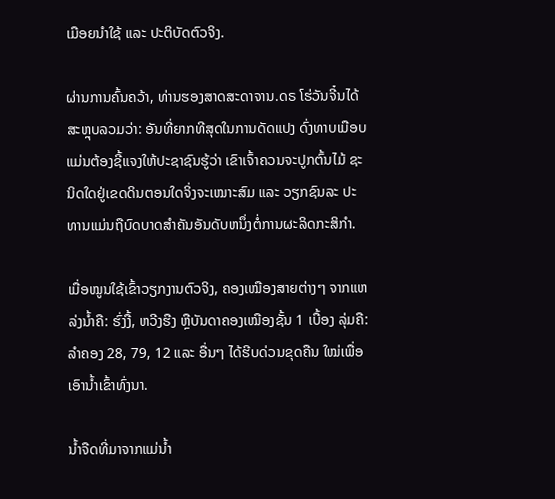ເມືອຍນຳໃຊ້ ແລະ ປະຕິບັດຕົວຈິງ.

ຜ່ານການຄົ້ນຄວ້າ, ທ່ານຮອງສາດສະດາຈານ.ດຣ ໂຮ່ວັນຈີ໋ນໄດ້ ສະຫຼຸບລວມວ່າ: ອັນທີ່ຍາກທີສຸດໃນການດັດແປງ ດົ່ງທາບເມືອບ ແມ່ນຕ້ອງຊີ້ແຈງໃຫ້ປະຊາຊົນຮູ້ວ່າ ເຂົາເຈົ້າຄວນຈະປູກຕົ້ນໄມ້ ຊະນິດໃດຢູ່ເຂດດິນຕອນໃດຈິ່ງຈະເໝາະສົມ ແລະ ວຽກຊົນລະ ປະທານແມ່ນຖືບົດບາດສຳຄັນອັນດັບຫນຶ່ງຕໍ່ການຜະລິດກະສິກຳ.

ເມື່ອໝູນໃຊ້ເຂົ້າວຽກງານຕົວຈິງ, ຄອງເໝືອງສາຍຕ່າງໆ ຈາກແຫລ່ງນ້ຳຄື: ຮົ່ງງື້, ຫວີງຮືງ ຫຼືບັນດາຄອງເໝືອງຊັ້ນ 1 ເບື້ອງ ລຸ່ມຄື: ລຳຄອງ 28, 79, 12 ແລະ ອື່ນໆ ໄດ້ຮີບດ່ວນຂຸດຄືນ ໃໝ່ເພື່ອເອົານ້ຳເຂົ້າທົ່ງນາ.

ນ້ຳຈືດທີ່ມາຈາກແມ່ນ້ຳ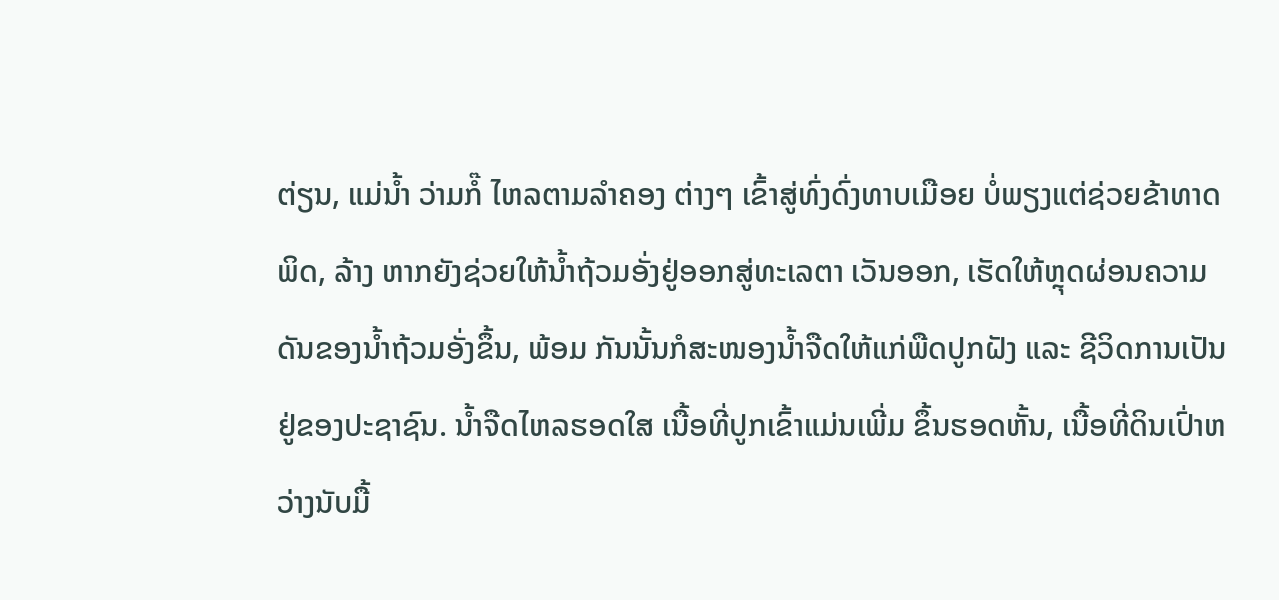ຕ່ຽນ, ແມ່ນ້ຳ ວ່າມກໍ໊ ໄຫລຕາມລຳຄອງ ຕ່າງໆ ເຂົ້າສູ່ທົ່ງດົ່ງທາບເມືອຍ ບໍ່ພຽງແຕ່ຊ່ວຍຂ້າທາດພິດ, ລ້າງ ຫາກຍັງຊ່ວຍໃຫ້ນ້ຳຖ້ວມອັ່ງຢູ່ອອກສູ່ທະເລຕາ ເວັນອອກ, ເຮັດໃຫ້ຫຼຸດຜ່ອນຄວາມດັນຂອງນ້ຳຖ້ວມອັ່ງຂຶ້ນ, ພ້ອມ ກັນນັ້ນກໍສະໜອງນ້ຳຈືດໃຫ້ແກ່ພືດປູກຝັງ ແລະ ຊີວິດການເປັນ ຢູ່ຂອງປະຊາຊົນ. ນ້ຳຈືດໄຫລຮອດໃສ ເນື້ອທີ່ປູກເຂົ້າແມ່ນເພີ່ມ ຂຶ້ນຮອດຫັ້ນ, ເນື້ອທີ່ດິນເປົ່າຫວ່າງນັບມື້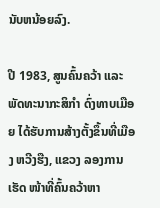ນັບຫນ້ອຍລົງ.

ປີ 1983, ສູນຄົ້ນຄວ້າ ແລະ ພັດທະນາກະສິກຳ ດົ່ງທາບເມືອຍ ໄດ້ຮັບການສ້າງຕັ້ງຂຶ້ນທີ່ເມືອງ ຫວີງຮືງ, ແຂວງ ລອງການເຮັດ ໜ້າທີ່ຄົ້ນຄວ້າຫາ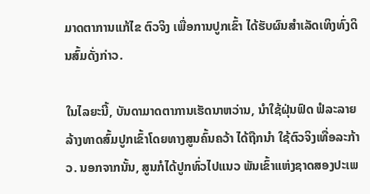ມາດຕາການແກ້ໄຂ ຕົວຈິງ ເພື່ອການປູກເຂົ້າ ໄດ້ຮັບຜົນສຳເລັດເທິງທົ່ງດິນສົ້ມດັ່ງກ່າວ.

ໃນໄລຍະນີ້, ບັນດາມາດຕາການເຮັດນາຫວ່ານ, ນຳໃຊ້ຝຸ່ນຟົດ ຟໍລະລາຍລ້າງທາດສົ້ມປູກເຂົ້າໂດຍທາງສູນຄົ້ນຄວ້າ ໄດ້ຖືກນຳ ໃຊ້ຕົວຈິງເທື່ອລະກ້າວ. ນອກຈາກນັ້ນ, ສູນກໍໄດ້ປູກທົ່ວໄປແນວ ພັນເຂົ້າແຫ່ງຊາດສອງປະເພ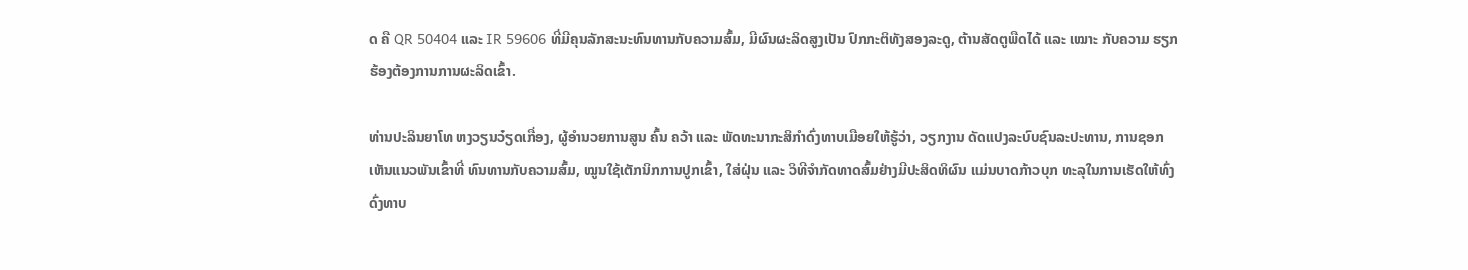ດ ຄື QR 50404 ແລະ IR 59606 ທີ່ມີຄຸນລັກສະນະທົນທານກັບຄວາມສົ້ມ, ມີຜົນຜະລິດສູງເປັນ ປົກກະຕິທັງສອງລະດູ, ຕ້ານສັດຕູພືດໄດ້ ແລະ ເໝາະ ກັບຄວາມ ຮຽກຮ້ອງຕ້ອງການການຜະລິດເຂົ້າ.

ທ່ານປະລິນຍາໂທ ຫງວຽນວ໋ຽດເກື່ອງ, ຜູ້ອຳນວຍການສູນ ຄົ້ນ ຄວ້າ ແລະ ພັດທະນາກະສິກຳດົ່ງທາບເມືອຍໃຫ້ຮູ້ວ່າ, ວຽກງານ ດັດແປງລະບົບຊົນລະປະທານ, ການຊອກເຫັນແນວພັນເຂົ້າທີ່ ທົນທານກັບຄວາມສົ້ມ, ໝູນໃຊ້ເຕັກນິກການປູກເຂົ້າ, ໃສ່ຝຸ່ນ ແລະ ວິທີຈຳກັດທາດສົ້ມຢ່າງມີປະສິດທິຜົນ ແມ່ນບາດກ້າວບຸກ ທະລຸໃນການເຮັດໃຫ້ທົ່ງດົ່ງທາບ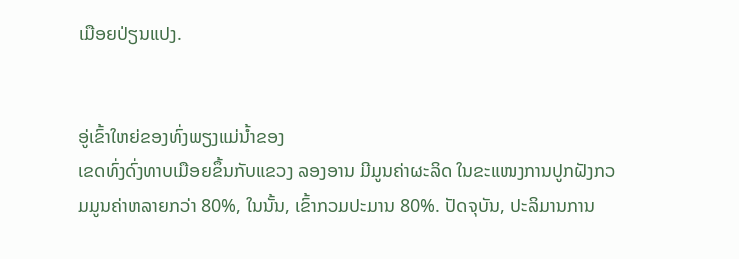ເມືອຍປ່ຽນແປງ.


ອູ່ເຂົ້າໃຫຍ່ຂອງທົ່ງພຽງແມ່ນ້ຳຂອງ
ເຂດທົ່ງດົ່ງທາບເມືອຍຂຶ້ນກັບແຂວງ ລອງອານ ມີມູນຄ່າຜະລິດ ໃນຂະແໜງການປູກຝັງກວມມູນຄ່າຫລາຍກວ່າ 80%, ໃນນັ້ນ, ເຂົ້າກວມປະມານ 80%. ປັດຈຸບັນ, ປະລິມານການ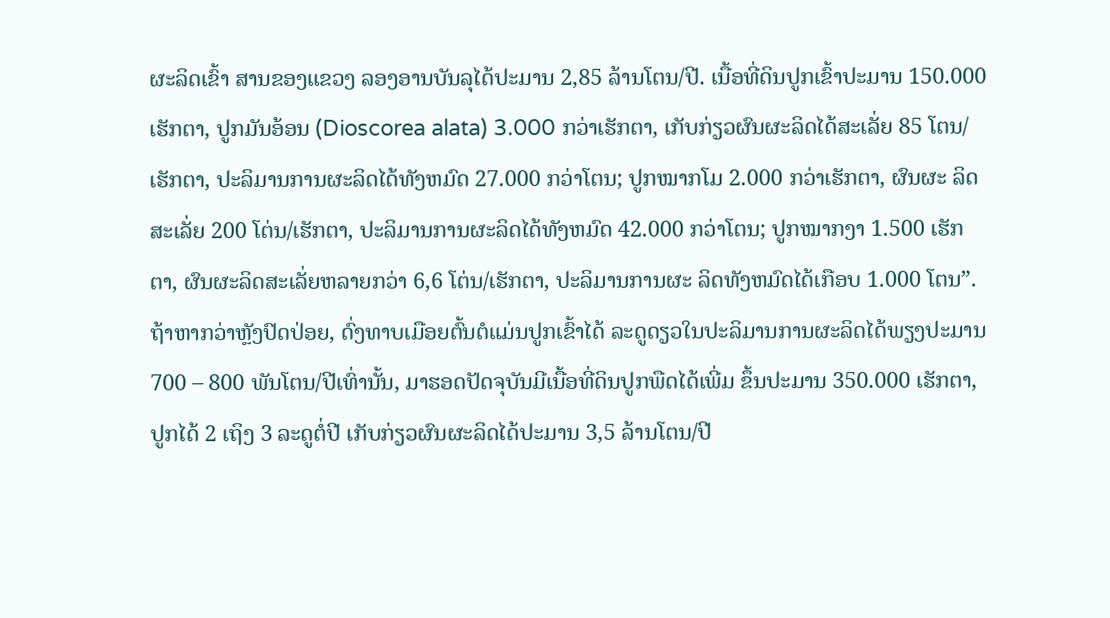ຜະລິດເຂົ້າ ສານຂອງແຂວງ ລອງອານບັນລຸໄດ້ປະມານ 2,85 ລ້ານໂຕນ/ປີ. ເນື້ອທີ່ດິນປູກເຂົ້າປະມານ 150.000 ເຮັກຕາ, ປູກມັນອ້ອນ (Dioscorea alata) 3.000 ກວ່າເຮັກຕາ, ເກັບກ່ຽວຜົນຜະລິດໄດ້ສະເລັ່ຍ 85 ໂຕນ/ເຮັກຕາ, ປະລິມານການຜະລິດໄດ້ທັງຫມົດ 27.000 ກວ່າໂຕນ; ປູກໝາກໂມ 2.000 ກວ່າເຮັກຕາ, ຜົນຜະ ລິດສະເລັ່ຍ 200 ໂຕ່ນ/ເຮັກຕາ, ປະລິມານການຜະລິດໄດ້ທັງຫມົດ 42.000 ກວ່າໂຕນ; ປູກໝາກງາ 1.500 ເຮັກຕາ, ຜົນຜະລິດສະເລັ່ຍຫລາຍກວ່າ 6,6 ໂຕ່ນ/ເຮັກຕາ, ປະລິມານການຜະ ລິດທັງຫມົດໄດ້ເກືອບ 1.000 ໂຕນ”.
ຖ້າຫາກວ່າຫຼັງປົດປ່ອຍ, ດົ່ງທາບເມືອຍຕົ້ນຕໍແມ່ນປູກເຂົ້າໄດ້ ລະດູດຽວໃນປະລິມານການຜະລິດໄດ້ພຽງປະມານ 700 – 800 ພັນໂຕນ/ປີເທົ່ານັ້ນ, ມາຮອດປັດຈຸບັນມີເນື້ອທີ່ດິນປູກພືດໄດ້ເພີ່ມ ຂຶ້ນປະມານ 350.000 ເຮັກຕາ, ປູກໄດ້ 2 ເຖິງ 3 ລະດູຕໍ່ປີ ເກັບກ່ຽວຜົນຜະລິດໄດ້ປະມານ 3,5 ລ້ານໂຕນ/ປີ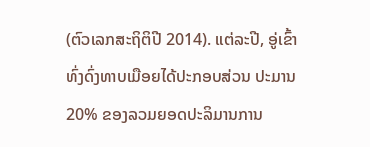(ຕົວເລກສະຖິຕິປີ 2014). ແຕ່ລະປີ, ອູ່ເຂົ້າ ທົ່ງດົ່ງທາບເມືອຍໄດ້ປະກອບສ່ວນ ປະມານ 20% ຂອງລວມຍອດປະລິມານການ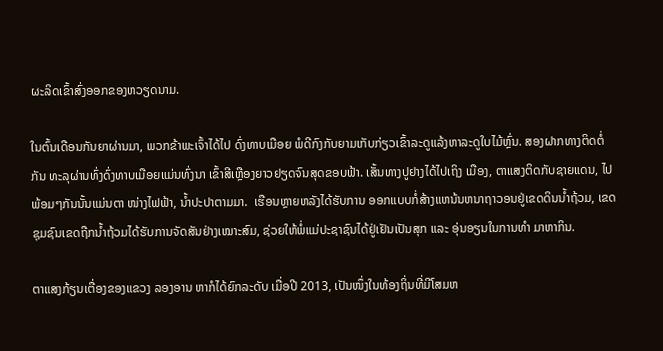ຜະລິດເຂົ້າສົ່ງອອກຂອງຫວຽດນາມ.

ໃນຕົ້ນເດືອນກັນຍາຜ່ານມາ, ພວກຂ້າພະເຈົ້າໄດ້ໄປ ດົ່ງທາບເມືອຍ ພໍດີກົງກັບຍາມເກັບກ່ຽວເຂົ້າລະດູແລ້ງຫາລະດູໃບໄມ້ຫຼົ່ນ. ສອງຝາກທາງຕິດຕໍ່ກັນ ທະລຸຜ່ານທົ່ງດົ່ງທາບເມືອຍແມ່ນທົ່ງນາ ເຂົ້າສີເຫຼືອງຍາວຢຽດຈົນສຸດຂອບຟ້າ. ເສັ້ນທາງປູຢາງໄດ້ໄປເຖິງ ເມືອງ, ຕາແສງຕິດກັບຊາຍແດນ, ໄປພ້ອມໆກັນນັ້ນແມ່ນຕາ ໜ່າງໄຟຟ້າ, ນ້ຳປະປາຕາມມາ.  ເຮືອນຫຼາຍຫລັງໄດ້ຮັບການ ອອກແບບກໍ່ສ້າງແຫນ້ນຫນາຖາວອນຢູ່ເຂດດິນນ້ຳຖ້ວມ, ເຂດ ຊຸມຊົນເຂດຖືກນ້ຳຖ້ວມໄດ້ຮັບການຈັດສັນຢ່າງເໝາະສົມ, ຊ່ວຍໃຫ້ພໍ່ແມ່ປະຊາຊົນໄດ້ຢູ່ເຢັນເປັນສຸກ ແລະ ອຸ່ນອຽນໃນການທຳ ມາຫາກິນ.

ຕາແສງກ້ຽນເຕື່ອງຂອງແຂວງ ລອງອານ ຫາກໍໄດ້ຍົກລະດັບ ເມື່ອປີ 2013, ເປັນໜຶ່ງໃນທ້ອງຖິ່ນທີ່ມີໂສມຫ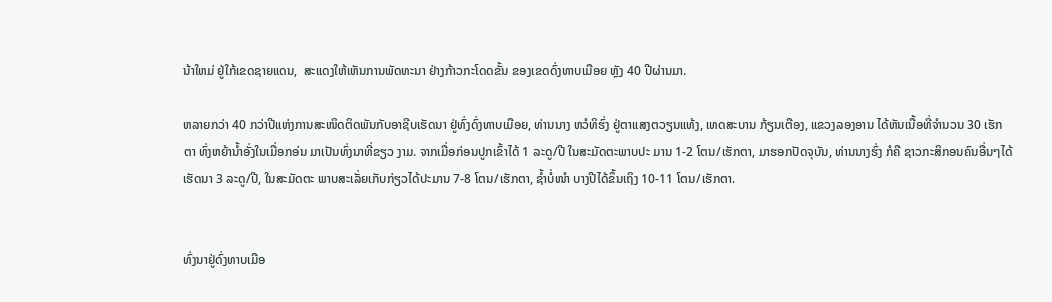ນ້າໃຫມ່ ຢູ່ໃກ້ເຂດຊາຍແດນ,  ສະແດງໃຫ້ເຫັນການພັດທະນາ ຢ່າງກ້າວກະໂດດຂັ້ນ ຂອງເຂດດົ່ງທາບເມືອຍ ຫຼັງ 40 ປີຜ່ານມາ.

ຫລາຍກວ່າ 40 ກວ່າປີແຫ່ງການສະໜິດຕິດພັນກັບອາຊີບເຮັດນາ ຢູ່ທົ່ງດົ່ງທາບເມືອຍ, ທ່ານນາງ ຫວໍທິຮົ່ງ ຢູ່ຕາແສງຕວຽນແທ້ງ, ເທດສະບານ ກ້ຽນເຕືອງ, ແຂວງລອງອານ ໄດ້ຫັນເນື້ອທີ່ຈຳນວນ 30 ເຮັກຕາ ທົ່ງຫຍ້ານ້ຳອັ່ງໃນເມື່ອກອ່ນ ມາເປັນທົ່ງນາທີ່ຂຽວ ງາມ. ຈາກເມື່ອກ່ອນປູກເຂົ້າໄດ້ 1 ລະດູ/ປີ ໃນສະມັດຕະພາບປະ ມານ 1-2 ໂຕນ/ເຮັກຕາ, ມາຮອກປັດຈຸບັນ, ທ່ານນາງຮົ່ງ ກໍຄື ຊາວກະສິກອນຄົນອື່ນໆໄດ້ເຮັດນາ 3 ລະດູ/ປີ, ໃນສະມັດຕະ ພາບສະເລັ່ຍເກັບກ່ຽວໄດ້ປະມານ 7-8 ໂຕນ/ເຮັກຕາ, ຊ້ຳບໍ່ໜຳ ບາງປີໄດ້ຂຶ້ນເຖິງ 10-11 ໂຕນ/ເຮັກຕາ.


ທົ່ງນາຢູ່ດົ່ງທາບເມືອ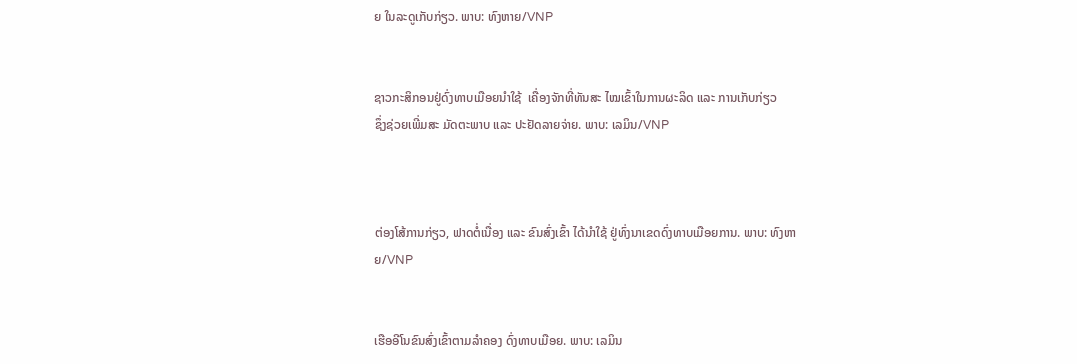ຍ ໃນລະດູເກັບກ່ຽວ. ພາບ: ທົງຫາຍ/VNP


ຊາວກະສິກອນຢູ່ດົ່ງທາບເມືອຍນຳໃຊ້  ເຄື່ອງຈັກທີ່ທັນສະ ໄໝເຂົ້າໃນການຜະລິດ ແລະ ການເກັບກ່ຽວ
ຊຶ່ງຊ່ວຍເພີ່ມສະ ມັດຕະພາບ ແລະ ປະຢັດລາຍຈ່າຍ. ພາບ: ເລມິນ/VNP



ຕ່ອງໂສ້ການກ່ຽວ, ຟາດຕໍ່ເນື່ອງ ແລະ ຂົນສົ່ງເຂົ້າ ໄດ້ນຳໃຊ້ ຢູ່ທົ່ງນາເຂດດົ່ງທາບເມືອຍການ. ພາບ: ທົງຫາຍ/VNP


ເຮືອອີໂນຂົນສົ່ງເຂົ້າຕາມລຳຄອງ ດົ່ງທາບເມືອຍ. ພາບ: ເລມິນ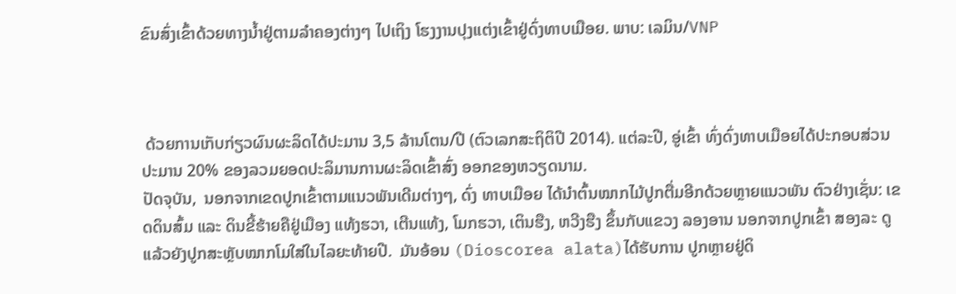ຂົນສົ່ງເຂົ້າດ້ວຍທາງນ້ຳຢູ່ຕາມລຳຄອງຕ່າງໆ ໄປເຖິງ ໂຮງງານປຸງແຕ່ງເຂົ້າຢູ່ດົ່ງທາບເມືອຍ. ພາບ: ເລມິນ/VNP



 ດ້ວຍການເກັບກ່ຽວຜົນຜະລິດໄດ້ປະມານ 3,5 ລ້ານໂຕນ/ປີ (ຕົວເລກສະຖິຕິປີ 2014). ແຕ່ລະປີ, ອູ່ເຂົ້າ ທົ່ງດົ່ງທາບເມືອຍໄດ້ປະກອບສ່ວນ ປະມານ 20% ຂອງລວມຍອດປະລິມານການຜະລິດເຂົ້າສົ່ງ ອອກຂອງຫວຽດນາມ.
ປັດຈຸບັນ,  ນອກຈາກເຂດປູກເຂົ້າຕາມແນວພັນເດີມຕ່າງໆ, ດົ່ງ ທາບເມືອຍ ໄດ້ນຳຕົ້ນໝາກໄມ້ປູກຕື່ມອີກດ້ວຍຫຼາຍແນວພັນ ຕົວຢ່າງເຊັ່ນ: ເຂດດິນສົ້ມ ແລະ ດິນຂີ້ຮ້າຍຄືຢູ່ເມືອງ ແທ້ງຮວາ, ເຕີນແທ້ງ, ໂມກຮວາ, ເຕິນຮືງ, ຫວີງຮືງ ຂຶ້ນກັບແຂວງ ລອງອານ ນອກຈາກປູກເຂົ້າ ສອງລະ ດູແລ້ວຍັງປູກສະຫຼັບໝາກໂມໃສ່ໃນໄລຍະທ້າຍປີ.  ມັນອ້ອນ (Dioscorea alata)ໄດ້ຮັບການ ປູກຫຼາຍຢູ່ດິ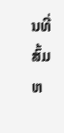ນທີ່ສົ້ມຫ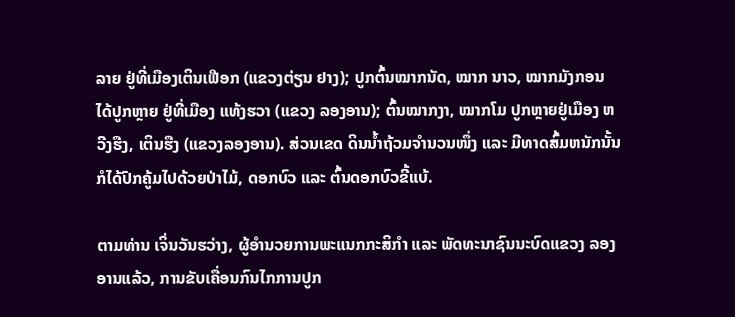ລາຍ ຢູ່ທີ່ເມືອງເຕິນເຟືອກ (ແຂວງຕ່ຽນ ຢາງ); ປູກຕົ້ນໝາກນັດ, ໝາກ ນາວ, ໝາກມັງກອນ ໄດ້ປູກຫຼາຍ ຢູ່ທີ່ເມືອງ ແທ້ງຮວາ (ແຂວງ ລອງອານ); ຕົ້ນໝາກງາ, ໝາກໂມ ປູກຫຼາຍຢູ່ເມືອງ ຫວີງຮືງ, ເຕິນຮືງ (ແຂວງລອງອານ). ສ່ວນເຂດ ດິນນ້ຳຖ້ວມຈຳນວນໜຶ່ງ ແລະ ມີທາດສົ້ມຫນັກນັ້ນ ກໍໄດ້ປົກຄູ້ມໄປດ້ວຍປ່າໄມ້, ດອກບົວ ແລະ ຕົ້ນດອກບົວຂີ້ແບ້.

ຕາມທ່ານ ເຈິ່ນວັນຮວ່າງ, ຜູ້ອຳນວຍການພະແນກກະສິກຳ ແລະ ພັດທະນາຊົນນະບົດແຂວງ ລອງອານແລ້ວ, ການຂັບເຄື່ອນກົນໄກການປູກ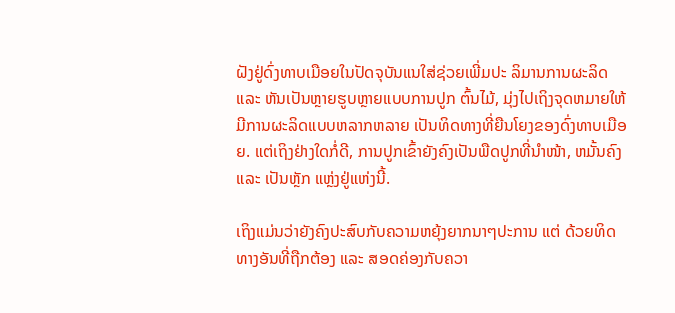ຝັງຢູ່ດົ່ງທາບເມືອຍໃນປັດຈຸບັນແນໃສ່ຊ່ວຍເພີ່ມປະ ລິມານການຜະລິດ ແລະ ຫັນເປັນຫຼາຍຮູບຫຼາຍແບບການປູກ ຕົ້ນໄມ້, ມຸ່ງໄປເຖິງຈຸດຫມາຍໃຫ້ມີການຜະລິດແບບຫລາກຫລາຍ ເປັນທິດທາງທີ່ຍືນໂຍງຂອງດົ່ງທາບເມືອຍ. ແຕ່ເຖິງຢ່າງໃດກໍ່ດີ, ການປູກເຂົ້າຍັງຄົງເປັນພືດປູກທີ່ນຳໜ້າ, ຫມັ້ນຄົງ ແລະ ເປັນຫຼັກ ແຫຼ່ງຢູ່ແຫ່ງນີ້.

ເຖິງແມ່ນວ່າຍັງຄົງປະສົບກັບຄວາມຫຍຸ້ງຍາກນາໆປະການ ແຕ່ ດ້ວຍທິດທາງອັນທີ່ຖືກຕ້ອງ ແລະ ສອດຄ່ອງກັບຄວາ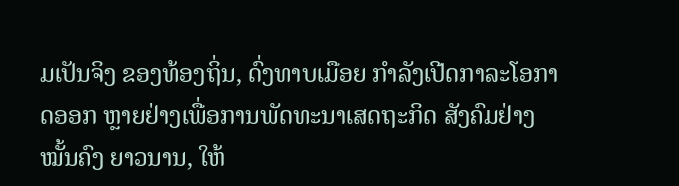ມເປັນຈິງ ຂອງທ້ອງຖິ່ນ, ດົ່ງທາບເມືອຍ ກຳລັງເປີດກາລະໂອກາດອອກ ຫຼາຍຢ່າງເພື່ອການພັດທະນາເສດຖະກິດ ສັງຄົມຢ່າງໝັ້ນຄົງ ຍາວນານ, ໃຫ້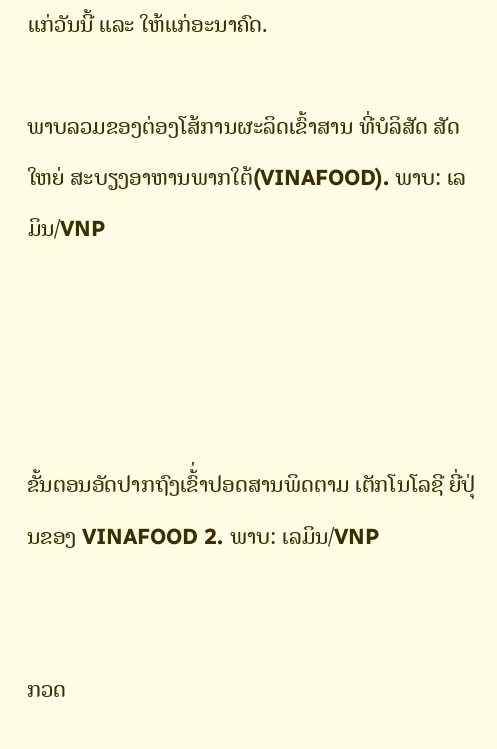ແກ່ວັນນີ້ ແລະ ໃຫ້ແກ່ອະນາຄົດ.

ພາບລວມຂອງຕ່ອງໂສ້ການຜະລິດເຂົ້າສານ ທີ່ບໍລິສັດ ສັດໃຫຍ່ ສະບຽງອາຫານພາກໃຕ້(VINAFOOD). ພາບ: ເລມິນ/VNP




ຂັ້ນຕອນອັດປາກຖົງເຂົ້່າປອດສານພິດຕາມ ເຕັກໂນໂລຊີ ຍີ່ປຸ່ນຂອງ VINAFOOD 2. ພາບ: ເລມິນ/VNP


ກວດ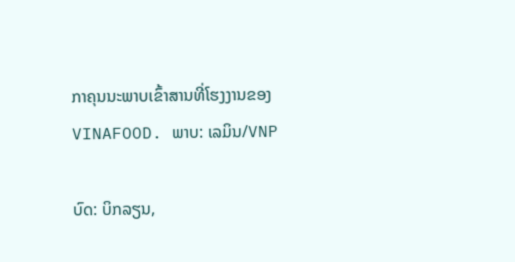ກາຄຸນນະພາບເຂົ້າສານທີ່ໂຮງງານຂອງ VINAFOOD. ພາບ: ເລມິນ/VNP

ບົດ: ບິກລຽນ,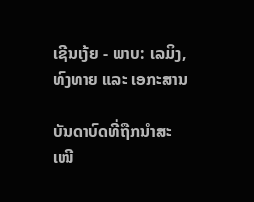ເຊີນເງ້ຍ - ພາບ: ເລມິງ, ທົງທາຍ ແລະ ເອກະສານ

ບັນດາບົດທີ່ຖືກນຳສະເໜີ